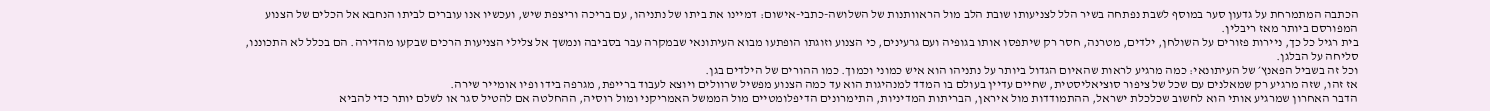הכתבה המתמרחת על גדעון סער במוסף לשבת נפתחה בשיר הלל לצניעותו שובת הלב מול הראוותנות של השלושה-כתבי-אישום: דמיינו את ביתו של נתניהו, עם בריכה וריצפת שיש, ועכשיו אנו עוברים לביתו הנחבא אל הכלים של הצנוע המפורסם ביותר מאז ריבלין.
בית רגיל כל כך, ניירות פזורים על השולחן, ילדים, מטרנה, חסר רק שיתפסו אותו בגופיה ועם גרעינים, כי הצנוע וזוגתו הופתעו מבוא העיתונאי שבמקרה עבר בסביבה ונמשך אל צלילי הצניעות הרכים שבקעו מהדירה. הם בכלל לא התכוננו, סליחה על הבלגן.
וכל זה בשביל הפאנץ׳ של העיתונאי: כמה מרגיע לראות שהאיום הגדול ביותר על נתניהו הוא איש כמוני וכמוך. כמו ההורים של הילדים בגן.
אז זהו, שזה מרגיע רק שמאלנים עם שכל של ציפור סוציאליסטית, שחיים עדיין בעולם בו המדד למנהיגות הוא עד כמה הצנוע מפשיל שרוולים ויוצא לעבוד ברייפת, מגרפה בידו ופיו אומייר שירה.
הדבר האחרון שמרגיע אותי הוא לחשוב שכלכלת ישראל, ההתמודדות מול איראן, הבריתות המדיניות, התימרונים הדיפלומטיים מול הממשל האמריקני ומול רוסיה, ההחלטה אם להטיל סגר או לשלם יותר כדי להביא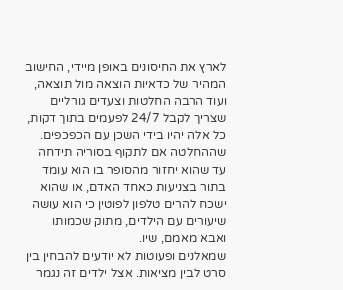לארץ את החיסונים באופן מיידי, החישוב המהיר של כדאיות הוצאה מול תוצאה, ועוד הרבה החלטות וצעדים גורליים שצריך לקבל 24/7 לפעמים בתוך דקות, כל אלה יהיו בידי השכן עם הכפכפים.
שההחלטה אם לתקוף בסוריה תידחה עד שהוא יחזור מהסופר בו הוא עומד בתור בצניעות כאחד האדם, או שהוא ישכח להרים טלפון לפוטין כי הוא עושה שיעורים עם הילדים, מתוק שכמותו ואבא מאמם, שיו.
שמאלנים ופעוטות לא יודעים להבחין בין סרט לבין מציאות. אצל ילדים זה נגמר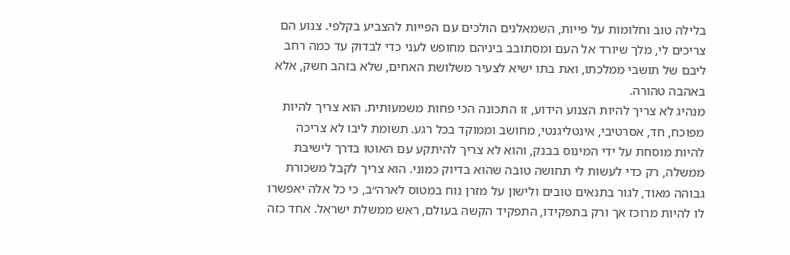בלילה טוב וחלומות על פייות, השמאלנים הולכים עם הפייות להצביע בקלפי. צנוע הם צריכים לי, מלך שיורד אל העם ומסתובב ביניהם מחופש לעני כדי לבדוק עד כמה רחב ליבם של תושבי ממלכתו, ואת בתו ישיא לצעיר משלושת האחים, שלא בזהב חשק, אלא באהבה טהורה.
מנהיג לא צריך להיות הצנוע הידוע, זו התכונה הכי פחות משמעותית. הוא צריך להיות מפוכח, חד, אסרטיבי, אינטליגנטי, מחושב וממוקד בכל רגע. תשומת ליבו לא צריכה להיות מוסחת על ידי המינוס בבנק, והוא לא צריך להיתקע עם האוטו בדרך לישיבת ממשלה, רק כדי לעשות לי תחושה טובה שהוא בדיוק כמוני. הוא צריך לקבל משכורת גבוהה מאוד, לגור בתנאים טובים ולישון על מזרן נוח במטוס לארה״ב, כי כל אלה יאפשרו לו להיות מרוכז אך ורק בתפקידו, התפקיד הקשה בעולם, ראש ממשלת ישראל. אחד כזה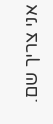אני צריך שם.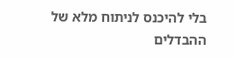בלי להיכנס לניתוח מלא של ההבדלים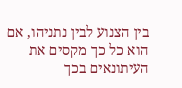בין הצנוע לבין נתניהו, אם הוא כל כך מקסים את העיתונאים בכך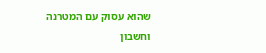שהוא עסוק עם המטרנה וחשבון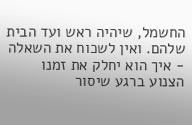החשמל, שיהיה ראש ועד הבית שלהם. ואין לשכוח את השאלה - איך הוא יחלק את זמנו הצנוע ברגע שיסור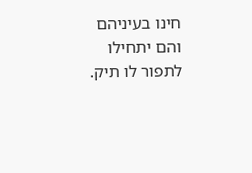חינו בעיניהם והם יתחילו לתפור לו תיק.